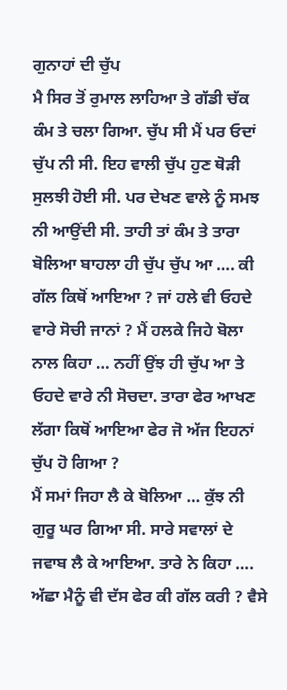ਗੁਨਾਹਾਂ ਦੀ ਚੁੱਪ
ਮੈ ਸਿਰ ਤੋਂ ਰੁਮਾਲ ਲਾਹਿਆ ਤੇ ਗੱਡੀ ਚੱਕ ਕੰਮ ਤੇ ਚਲਾ ਗਿਆ. ਚੁੱਪ ਸੀ ਮੈਂ ਪਰ ਓਦਾਂ ਚੁੱਪ ਨੀ ਸੀ. ਇਹ ਵਾਲੀ ਚੁੱਪ ਹੁਣ ਥੋੜੀ ਸੁਲਝੀ ਹੋਈ ਸੀ. ਪਰ ਦੇਖਣ ਵਾਲੇ ਨੂੰ ਸਮਝ ਨੀ ਆਉਂਦੀ ਸੀ. ਤਾਹੀ ਤਾਂ ਕੰਮ ਤੇ ਤਾਰਾ ਬੋਲਿਆ ਬਾਹਲਾ ਹੀ ਚੁੱਪ ਚੁੱਪ ਆ …. ਕੀ ਗੱਲ ਕਿਥੋਂ ਆਇਆ ? ਜਾਂ ਹਲੇ ਵੀ ਓਹਦੇ ਵਾਰੇ ਸੋਚੀ ਜਾਨਾਂ ? ਮੈਂ ਹਲਕੇ ਜਿਹੇ ਬੋਲਾ ਨਾਲ ਕਿਹਾ … ਨਹੀਂ ਉਂਝ ਹੀ ਚੁੱਪ ਆ ਤੇ ਓਹਦੇ ਵਾਰੇ ਨੀ ਸੋਚਦਾ. ਤਾਰਾ ਫੇਰ ਆਖਣ ਲੱਗਾ ਕਿਥੋਂ ਆਇਆ ਫੇਰ ਜੋ ਅੱਜ ਇਹਨਾਂ ਚੁੱਪ ਹੋ ਗਿਆ ?
ਮੈਂ ਸਮਾਂ ਜਿਹਾ ਲੈ ਕੇ ਬੋਲਿਆ … ਕੁੱਝ ਨੀ ਗੁਰੂ ਘਰ ਗਿਆ ਸੀ. ਸਾਰੇ ਸਵਾਲਾਂ ਦੇ ਜਵਾਬ ਲੈ ਕੇ ਆਇਆ. ਤਾਰੇ ਨੇ ਕਿਹਾ …. ਅੱਛਾ ਮੈਨੂੰ ਵੀ ਦੱਸ ਫੇਰ ਕੀ ਗੱਲ ਕਰੀ ? ਵੈਸੇ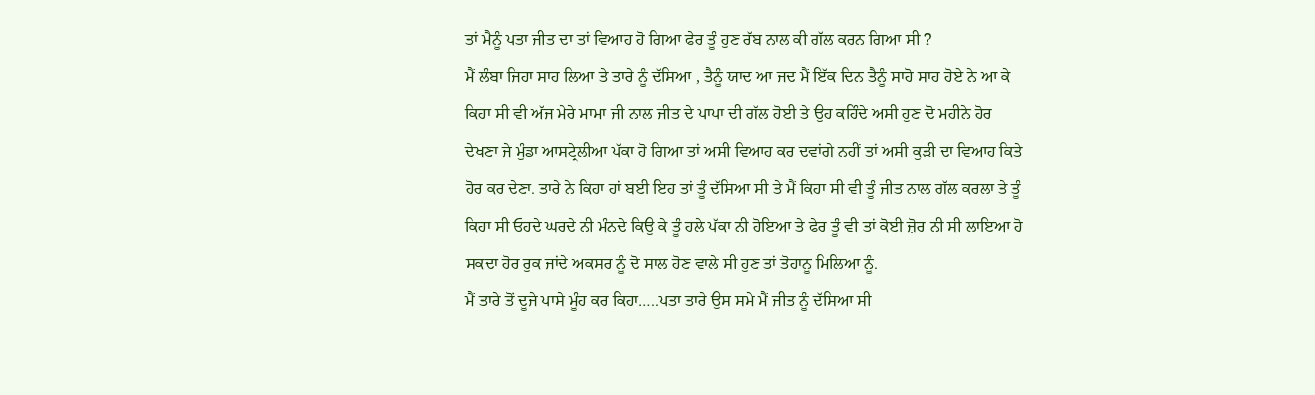ਤਾਂ ਮੈਨੂੰ ਪਤਾ ਜੀਤ ਦਾ ਤਾਂ ਵਿਆਹ ਹੋ ਗਿਆ ਫੇਰ ਤੂੰ ਹੁਣ ਰੱਬ ਨਾਲ ਕੀ ਗੱਲ ਕਰਨ ਗਿਆ ਸੀ ?
ਮੈਂ ਲੰਬਾ ਜਿਹਾ ਸਾਹ ਲਿਆ ਤੇ ਤਾਰੇ ਨੂੰ ਦੱਸਿਆ , ਤੈਨੂੰ ਯਾਦ ਆ ਜਦ ਮੈਂ ਇੱਕ ਦਿਨ ਤੈਨੂੰ ਸਾਹੋ ਸਾਹ ਹੋਏ ਨੇ ਆ ਕੇ ਕਿਹਾ ਸੀ ਵੀ ਅੱਜ ਮੇਰੇ ਮਾਮਾ ਜੀ ਨਾਲ ਜੀਤ ਦੇ ਪਾਪਾ ਦੀ ਗੱਲ ਹੋਈ ਤੇ ਉਹ ਕਹਿੰਦੇ ਅਸੀ ਹੁਣ ਦੋ ਮਹੀਨੇ ਹੋਰ ਦੇਖਣਾ ਜੇ ਮੁੰਡਾ ਆਸਟ੍ਰੇਲੀਆ ਪੱਕਾ ਹੋ ਗਿਆ ਤਾਂ ਅਸੀ ਵਿਆਹ ਕਰ ਦਵਾਂਗੇ ਨਹੀਂ ਤਾਂ ਅਸੀ ਕੁੜੀ ਦਾ ਵਿਆਹ ਕਿਤੇ ਹੋਰ ਕਰ ਦੇਣਾ. ਤਾਰੇ ਨੇ ਕਿਹਾ ਹਾਂ ਬਈ ਇਹ ਤਾਂ ਤੂੰ ਦੱਸਿਆ ਸੀ ਤੇ ਮੈਂ ਕਿਹਾ ਸੀ ਵੀ ਤੂੰ ਜੀਤ ਨਾਲ ਗੱਲ ਕਰਲਾ ਤੇ ਤੂੰ ਕਿਹਾ ਸੀ ਓਹਦੇ ਘਰਦੇ ਨੀ ਮੰਨਦੇ ਕਿਉ ਕੇ ਤੂੰ ਹਲੇ ਪੱਕਾ ਨੀ ਹੋਇਆ ਤੇ ਫੇਰ ਤੂੰ ਵੀ ਤਾਂ ਕੋਈ ਜ਼ੋਰ ਨੀ ਸੀ ਲਾਇਆ ਹੋ ਸਕਦਾ ਹੋਰ ਰੁਕ ਜਾਂਦੇ ਅਕਸਰ ਨੂੰ ਦੋ ਸਾਲ ਹੋਣ ਵਾਲੇ ਸੀ ਹੁਣ ਤਾਂ ਤੋਹਾਨੂ ਮਿਲਿਆ ਨੂੰ.
ਮੈਂ ਤਾਰੇ ਤੋਂ ਦੂਜੇ ਪਾਸੇ ਮੂੰਹ ਕਰ ਕਿਹਾ…..ਪਤਾ ਤਾਰੇ ਉਸ ਸਮੇ ਮੈਂ ਜੀਤ ਨੂੰ ਦੱਸਿਆ ਸੀ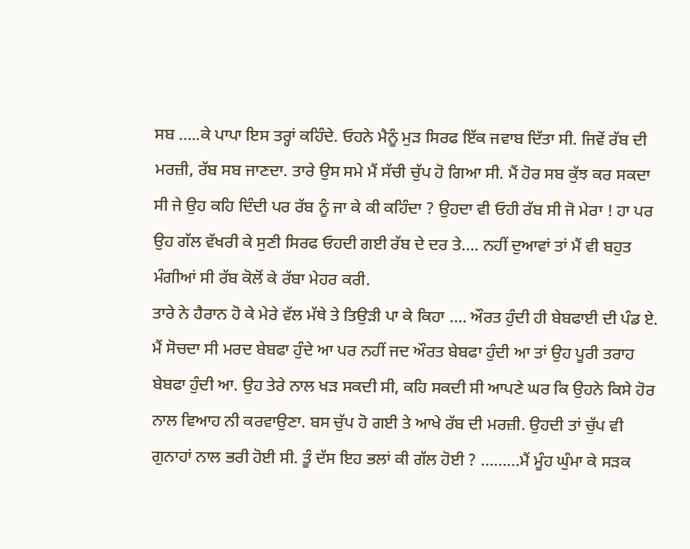ਸਬ …..ਕੇ ਪਾਪਾ ਇਸ ਤਰ੍ਹਾਂ ਕਹਿੰਦੇ. ਓਹਨੇ ਮੈਨੂੰ ਮੁੜ ਸਿਰਫ ਇੱਕ ਜਵਾਬ ਦਿੱਤਾ ਸੀ. ਜਿਵੇਂ ਰੱਬ ਦੀ ਮਰਜ਼ੀ, ਰੱਬ ਸਬ ਜਾਣਦਾ. ਤਾਰੇ ਉਸ ਸਮੇ ਮੈਂ ਸੱਚੀ ਚੁੱਪ ਹੋ ਗਿਆ ਸੀ. ਮੈਂ ਹੋਰ ਸਬ ਕੁੱਝ ਕਰ ਸਕਦਾ ਸੀ ਜੇ ਉਹ ਕਹਿ ਦਿੰਦੀ ਪਰ ਰੱਬ ਨੂੰ ਜਾ ਕੇ ਕੀ ਕਹਿੰਦਾ ? ਉਹਦਾ ਵੀ ਓਹੀ ਰੱਬ ਸੀ ਜੋ ਮੇਰਾ ! ਹਾ ਪਰ ਉਹ ਗੱਲ ਵੱਖਰੀ ਕੇ ਸੁਣੀ ਸਿਰਫ ਓਹਦੀ ਗਈ ਰੱਬ ਦੇ ਦਰ ਤੇ…. ਨਹੀਂ ਦੁਆਵਾਂ ਤਾਂ ਮੈਂ ਵੀ ਬਹੁਤ ਮੰਗੀਆਂ ਸੀ ਰੱਬ ਕੋਲੋਂ ਕੇ ਰੱਬਾ ਮੇਹਰ ਕਰੀ.
ਤਾਰੇ ਨੇ ਹੈਰਾਨ ਹੋ ਕੇ ਮੇਰੇ ਵੱਲ ਮੱਥੇ ਤੇ ਤਿਉੜੀ ਪਾ ਕੇ ਕਿਹਾ …. ਔਰਤ ਹੁੰਦੀ ਹੀ ਬੇਬਫਾਈ ਦੀ ਪੰਡ ਏ. ਮੈਂ ਸੋਚਦਾ ਸੀ ਮਰਦ ਬੇਬਫਾ ਹੁੰਦੇ ਆ ਪਰ ਨਹੀਂ ਜਦ ਔਰਤ ਬੇਬਫਾ ਹੁੰਦੀ ਆ ਤਾਂ ਉਹ ਪੂਰੀ ਤਰਾਹ ਬੇਬਫਾ ਹੁੰਦੀ ਆ. ਉਹ ਤੇਰੇ ਨਾਲ ਖੜ ਸਕਦੀ ਸੀ, ਕਹਿ ਸਕਦੀ ਸੀ ਆਪਣੇ ਘਰ ਕਿ ਉਹਨੇ ਕਿਸੇ ਹੋਰ ਨਾਲ ਵਿਆਹ ਨੀ ਕਰਵਾਉਣਾ. ਬਸ ਚੁੱਪ ਹੋ ਗਈ ਤੇ ਆਖੇ ਰੱਬ ਦੀ ਮਰਜ਼ੀ. ਉਹਦੀ ਤਾਂ ਚੁੱਪ ਵੀ ਗੁਨਾਹਾਂ ਨਾਲ ਭਰੀ ਹੋਈ ਸੀ. ਤੂੰ ਦੱਸ ਇਹ ਭਲਾਂ ਕੀ ਗੱਲ ਹੋਈ ? ………ਮੈਂ ਮੂੰਹ ਘੁੰਮਾ ਕੇ ਸੜਕ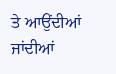ਤੇ ਆਉਂਦੀਆਂ ਜਾਂਦੀਆਂ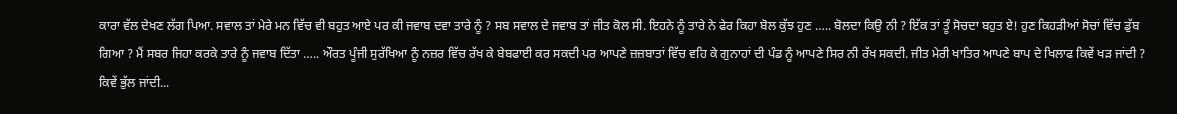ਕਾਰਾ ਵੱਲ ਦੇਖਣ ਲੱਗ ਪਿਆ. ਸਵਾਲ ਤਾਂ ਮੇਰੇ ਮਨ ਵਿੱਚ ਵੀ ਬਹੁਤ ਆਏ ਪਰ ਕੀ ਜਵਾਬ ਦਵਾ ਤਾਰੇ ਨੂੰ ? ਸਬ ਸਵਾਲ ਦੇ ਜਵਾਬ ਤਾਂ ਜੀਤ ਕੋਲ ਸੀ. ਇਹਨੇ ਨੂੰ ਤਾਰੇ ਨੇ ਫੇਰ ਕਿਹਾ ਬੋਲ ਕੁੱਝ ਹੁਣ ….. ਬੋਲਦਾ ਕਿਉ ਨੀ ? ਇੱਕ ਤਾਂ ਤੂੰ ਸੋਚਦਾ ਬਹੁਤ ਏ! ਹੁਣ ਕਿਹੜੀਆਂ ਸੋਚਾਂ ਵਿੱਚ ਡੁੱਬ ਗਿਆ ? ਮੈਂ ਸਬਰ ਜਿਹਾ ਕਰਕੇ ਤਾਰੇ ਨੂੰ ਜਵਾਬ ਦਿੱਤਾ ….. ਔਰਤ ਪੂੰਜੀ ਸੁਰੱਖਿਆ ਨੂੰ ਨਜ਼ਰ ਵਿੱਚ ਰੱਖ ਕੇ ਬੇਬਫਾਈ ਕਰ ਸਕਦੀ ਪਰ ਆਪਣੇ ਜ਼ਜ਼ਬਾਤਾਂ ਵਿੱਚ ਵਹਿ ਕੇ ਗੁਨਾਹਾਂ ਦੀ ਪੰਡ ਨੂੰ ਆਪਣੇ ਸਿਰ ਨੀ ਰੱਖ ਸਕਦੀ. ਜੀਤ ਮੇਰੀ ਖਾਤਿਰ ਆਪਣੇ ਬਾਪ ਦੇ ਖਿਲਾਫ ਕਿਵੇਂ ਖੜ ਜਾਂਦੀ ? ਕਿਵੇਂ ਭੁੱਲ ਜਾਂਦੀ...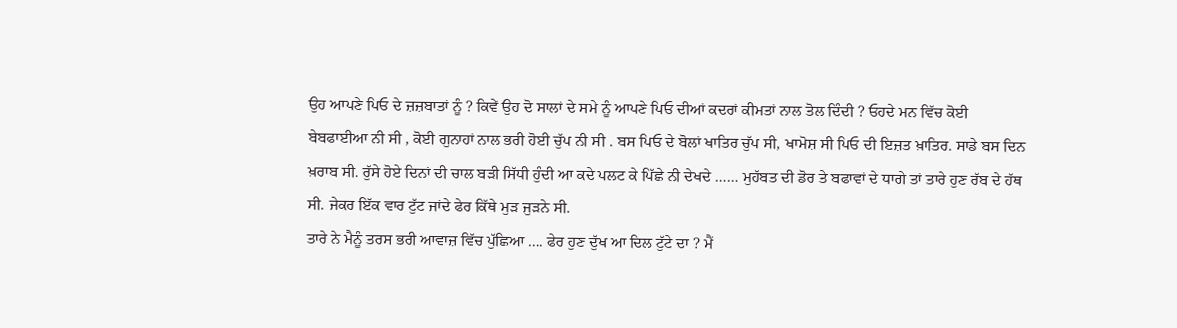ਉਹ ਆਪਣੇ ਪਿਓ ਦੇ ਜ਼ਜ਼ਬਾਤਾਂ ਨੂੰ ? ਕਿਵੇਂ ਉਹ ਦੋ ਸਾਲਾਂ ਦੇ ਸਮੇ ਨੂੰ ਆਪਣੇ ਪਿਓ ਦੀਆਂ ਕਦਰਾਂ ਕੀਮਤਾਂ ਨਾਲ ਤੋਲ ਦਿੰਦੀ ? ਓਹਦੇ ਮਨ ਵਿੱਚ ਕੋਈ ਬੇਬਫਾਈਆ ਨੀ ਸੀ , ਕੋਈ ਗੁਨਾਹਾਂ ਨਾਲ ਭਰੀ ਹੋਈ ਚੁੱਪ ਨੀ ਸੀ . ਬਸ ਪਿਓ ਦੇ ਬੋਲਾਂ ਖਾਤਿਰ ਚੁੱਪ ਸੀ, ਖਾਮੋਸ਼ ਸੀ ਪਿਓ ਦੀ ਇਜ਼ਤ ਖ਼ਾਤਿਰ. ਸਾਡੇ ਬਸ ਦਿਨ ਖ਼ਰਾਬ ਸੀ. ਰੁੱਸੇ ਹੋਏ ਦਿਨਾਂ ਦੀ ਚਾਲ ਬੜੀ ਸਿੱਧੀ ਹੁੰਦੀ ਆ ਕਦੇ ਪਲਟ ਕੇ ਪਿੱਛੇ ਨੀ ਦੇਖਦੇ …… ਮੁਹੱਬਤ ਦੀ ਡੋਰ ਤੇ ਬਫਾਵਾਂ ਦੇ ਧਾਗੇ ਤਾਂ ਤਾਰੇ ਹੁਣ ਰੱਬ ਦੇ ਹੱਥ ਸੀ. ਜੇਕਰ ਇੱਕ ਵਾਰ ਟੁੱਟ ਜਾਂਦੇ ਫੇਰ ਕਿੱਥੇ ਮੁੜ ਜੁੜਨੇ ਸੀ.
ਤਾਰੇ ਨੇ ਮੈਨੂੰ ਤਰਸ ਭਰੀ ਆਵਾਜ਼ ਵਿੱਚ ਪੁੱਛਿਆ …. ਫੇਰ ਹੁਣ ਦੁੱਖ ਆ ਦਿਲ ਟੁੱਟੇ ਦਾ ? ਮੈਂ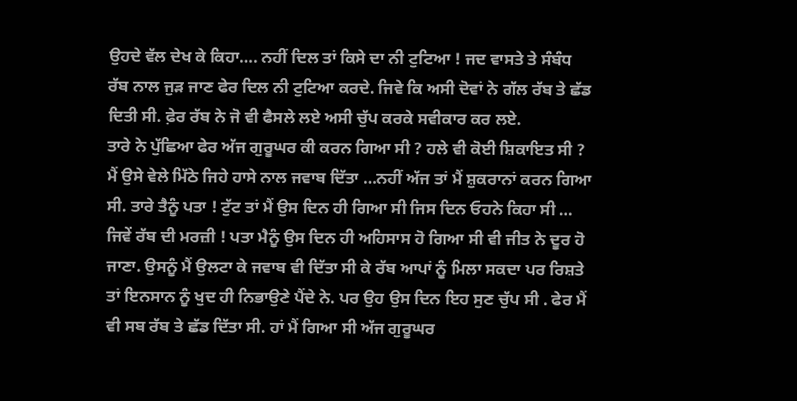ਉਹਦੇ ਵੱਲ ਦੇਖ ਕੇ ਕਿਹਾ…. ਨਹੀਂ ਦਿਲ ਤਾਂ ਕਿਸੇ ਦਾ ਨੀ ਟੁਟਿਆ ! ਜਦ ਵਾਸਤੇ ਤੇ ਸੰਬੰਧ ਰੱਬ ਨਾਲ ਜੁੜ ਜਾਣ ਫੇਰ ਦਿਲ ਨੀ ਟੁਟਿਆ ਕਰਦੇ. ਜਿਵੇ ਕਿ ਅਸੀ ਦੋਵਾਂ ਨੇ ਗੱਲ ਰੱਬ ਤੇ ਛੱਡ ਦਿਤੀ ਸੀ. ਫ਼ੇਰ ਰੱਬ ਨੇ ਜੋ ਵੀ ਫੈਸਲੇ ਲਏ ਅਸੀ ਚੁੱਪ ਕਰਕੇ ਸਵੀਕਾਰ ਕਰ ਲਏ.
ਤਾਰੇ ਨੇ ਪੁੱਛਿਆ ਫੇਰ ਅੱਜ ਗੁਰੂਘਰ ਕੀ ਕਰਨ ਗਿਆ ਸੀ ? ਹਲੇ ਵੀ ਕੋਈ ਸ਼ਿਕਾਇਤ ਸੀ ? ਮੈਂ ਉਸੇ ਵੇਲੇ ਮਿੱਠੇ ਜਿਹੇ ਹਾਸੇ ਨਾਲ ਜਵਾਬ ਦਿੱਤਾ …ਨਹੀਂ ਅੱਜ ਤਾਂ ਮੈਂ ਸ਼ੁਕਰਾਨਾਂ ਕਰਨ ਗਿਆ ਸੀ. ਤਾਰੇ ਤੈਨੂੰ ਪਤਾ ! ਟੁੱਟ ਤਾਂ ਮੈਂ ਉਸ ਦਿਨ ਹੀ ਗਿਆ ਸੀ ਜਿਸ ਦਿਨ ਓਹਨੇ ਕਿਹਾ ਸੀ … ਜਿਵੇਂ ਰੱਬ ਦੀ ਮਰਜ਼ੀ ! ਪਤਾ ਮੈਨੂੰ ਉਸ ਦਿਨ ਹੀ ਅਹਿਸਾਸ ਹੋ ਗਿਆ ਸੀ ਵੀ ਜੀਤ ਨੇ ਦੂਰ ਹੋ ਜਾਣਾ. ਉਸਨੂੰ ਮੈਂ ਉਲਟਾ ਕੇ ਜਵਾਬ ਵੀ ਦਿੱਤਾ ਸੀ ਕੇ ਰੱਬ ਆਪਾਂ ਨੂੰ ਮਿਲਾ ਸਕਦਾ ਪਰ ਰਿਸ਼ਤੇ ਤਾਂ ਇਨਸਾਨ ਨੂੰ ਖੁਦ ਹੀ ਨਿਭਾਉਣੇ ਪੈਂਦੇ ਨੇ. ਪਰ ਉਹ ਉਸ ਦਿਨ ਇਹ ਸੁਣ ਚੁੱਪ ਸੀ . ਫੇਰ ਮੈਂ ਵੀ ਸਬ ਰੱਬ ਤੇ ਛੱਡ ਦਿੱਤਾ ਸੀ. ਹਾਂ ਮੈਂ ਗਿਆ ਸੀ ਅੱਜ ਗੁਰੂਘਰ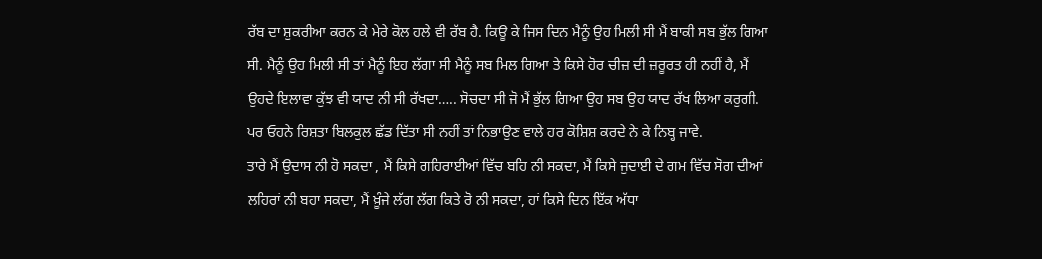ਰੱਬ ਦਾ ਸ਼ੁਕਰੀਆ ਕਰਨ ਕੇ ਮੇਰੇ ਕੋਲ ਹਲੇ ਵੀ ਰੱਬ ਹੈ. ਕਿਊ ਕੇ ਜਿਸ ਦਿਨ ਮੈਨੂੰ ਉਹ ਮਿਲੀ ਸੀ ਮੈਂ ਬਾਕੀ ਸਬ ਭੁੱਲ ਗਿਆ ਸੀ. ਮੈਨੂੰ ਉਹ ਮਿਲੀ ਸੀ ਤਾਂ ਮੈਨੂੰ ਇਹ ਲੱਗਾ ਸੀ ਮੈਨੂੰ ਸਬ ਮਿਲ ਗਿਆ ਤੇ ਕਿਸੇ ਹੋਰ ਚੀਜ਼ ਦੀ ਜ਼ਰੂਰਤ ਹੀ ਨਹੀਂ ਹੈ, ਮੈਂ ਉਹਦੇ ਇਲਾਵਾ ਕੁੱਝ ਵੀ ਯਾਦ ਨੀ ਸੀ ਰੱਖਦਾ….. ਸੋਚਦਾ ਸੀ ਜੋ ਮੈਂ ਭੁੱਲ ਗਿਆ ਉਹ ਸਬ ਉਹ ਯਾਦ ਰੱਖ ਲਿਆ ਕਰੁਗੀ. ਪਰ ਓਹਨੇ ਰਿਸ਼ਤਾ ਬਿਲਕੁਲ ਛੱਡ ਦਿੱਤਾ ਸੀ ਨਹੀਂ ਤਾਂ ਨਿਭਾਉਣ ਵਾਲੇ ਹਰ ਕੋਸ਼ਿਸ਼ ਕਰਦੇ ਨੇ ਕੇ ਨਿਬ੍ਹ ਜਾਵੇ.
ਤਾਰੇ ਮੈਂ ਉਦਾਸ ਨੀ ਹੋ ਸਕਦਾ , ਮੈਂ ਕਿਸੇ ਗਹਿਰਾਈਆਂ ਵਿੱਚ ਬਹਿ ਨੀ ਸਕਦਾ, ਮੈਂ ਕਿਸੇ ਜੁਦਾਈ ਦੇ ਗਮ ਵਿੱਚ ਸੋਗ ਦੀਆਂ ਲਹਿਰਾਂ ਨੀ ਬਹਾ ਸਕਦਾ, ਮੈਂ ਖ਼ੂੰਜੇ ਲੱਗ ਲੱਗ ਕਿਤੇ ਰੋ ਨੀ ਸਕਦਾ, ਹਾਂ ਕਿਸੇ ਦਿਨ ਇੱਕ ਅੱਧਾ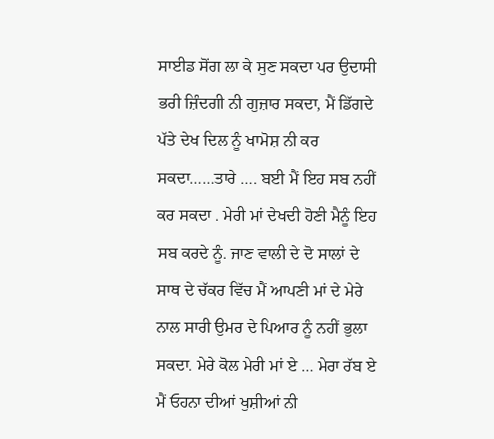ਸਾਈਡ ਸੋਂਗ ਲਾ ਕੇ ਸੁਣ ਸਕਦਾ ਪਰ ਉਦਾਸੀ ਭਰੀ ਜ਼ਿੰਦਗੀ ਨੀ ਗੁਜ਼ਾਰ ਸਕਦਾ, ਮੈਂ ਡਿੱਗਦੇ ਪੱਤੇ ਦੇਖ ਦਿਲ ਨੂੰ ਖਾਮੋਸ਼ ਨੀ ਕਰ ਸਕਦਾ……ਤਾਰੇ …. ਬਈ ਮੈਂ ਇਹ ਸਬ ਨਹੀਂ ਕਰ ਸਕਦਾ . ਮੇਰੀ ਮਾਂ ਦੇਖਦੀ ਹੋਣੀ ਮੈਨੂੰ ਇਹ ਸਬ ਕਰਦੇ ਨੂੰ. ਜਾਣ ਵਾਲੀ ਦੇ ਦੋ ਸਾਲਾਂ ਦੇ ਸਾਥ ਦੇ ਚੱਕਰ ਵਿੱਚ ਮੈਂ ਆਪਣੀ ਮਾਂ ਦੇ ਮੇਰੇ ਨਾਲ ਸਾਰੀ ਉਮਰ ਦੇ ਪਿਆਰ ਨੂੰ ਨਹੀਂ ਭੁਲਾ ਸਕਦਾ. ਮੇਰੇ ਕੋਲ ਮੇਰੀ ਮਾਂ ਏ … ਮੇਰਾ ਰੱਬ ਏ ਮੈਂ ਓਹਨਾ ਦੀਆਂ ਖੁਸ਼ੀਆਂ ਨੀ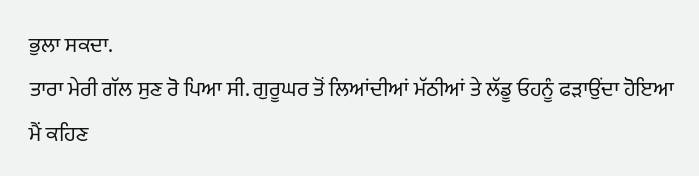ਭੁਲਾ ਸਕਦਾ.
ਤਾਰਾ ਮੇਰੀ ਗੱਲ ਸੁਣ ਰੋ ਪਿਆ ਸੀ. ਗੁਰੂਘਰ ਤੋਂ ਲਿਆਂਦੀਆਂ ਮੱਠੀਆਂ ਤੇ ਲੱਡੂ ਓਹਨੂੰ ਫੜਾਉਂਦਾ ਹੋਇਆ ਮੈਂ ਕਹਿਣ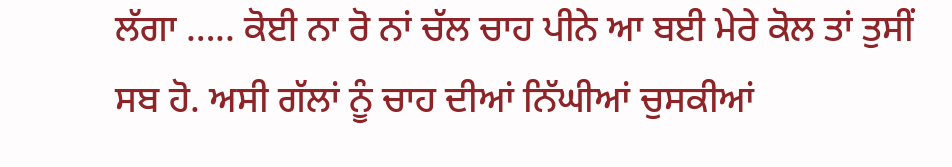ਲੱਗਾ ….. ਕੋਈ ਨਾ ਰੋ ਨਾਂ ਚੱਲ ਚਾਹ ਪੀਨੇ ਆ ਬਈ ਮੇਰੇ ਕੋਲ ਤਾਂ ਤੁਸੀਂ ਸਬ ਹੋ. ਅਸੀ ਗੱਲਾਂ ਨੂੰ ਚਾਹ ਦੀਆਂ ਨਿੱਘੀਆਂ ਚੁਸਕੀਆਂ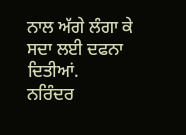ਨਾਲ ਅੱਗੇ ਲੰਗਾ ਕੇ ਸਦਾ ਲਈ ਦਫਨਾ ਦਿਤੀਆਂ.
ਨਰਿੰਦਰ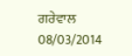ਗਰੇਵਾਲ
08/03/2014